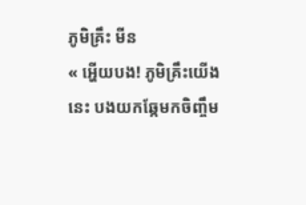ភូមិគ្រឹះ មីន
« អ្ហើយបង! ភូមិគ្រឹះយើងនេះ បងយកឆ្កែមកចិញ្ចឹម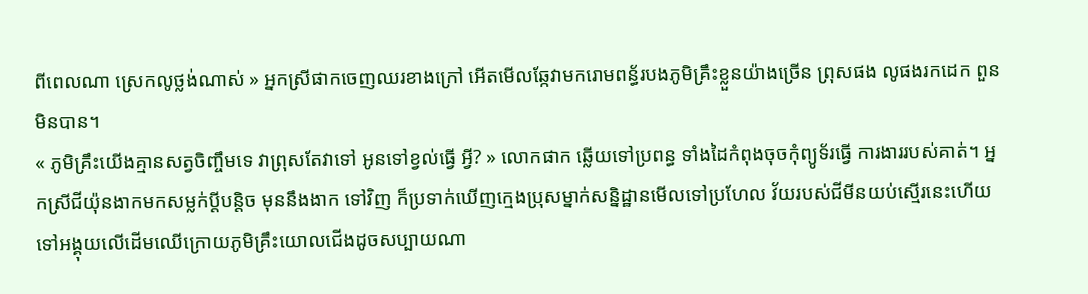ពីពេលណា ស្រេកលូថ្លង់ណាស់ » អ្នកស្រីផាកចេញឈរខាងក្រៅ អើតមើលឆ្កែវាមករោមពន្ធ័របងភូមិគ្រឹះខ្លួនយ៉ាងច្រើន ព្រុសផង លូផងរកដេក ពួនមិនបាន។
« ភូមិគ្រឹះយើងគ្មានសត្វចិញ្ចឹមទេ វាព្រុសតែវាទៅ អូនទៅខ្វល់ធ្វើ អ្វី? » លោកផាក ឆ្លើយទៅប្រពន្ធ ទាំងដៃកំពុងចុចកុំព្យូទ័រធ្វើ ការងាររបស់គាត់។ អ្នកស្រីជីយ៉ុនងាកមកសម្លក់ប្ដីបន្តិច មុននឹងងាក ទៅវិញ ក៏ប្រទាក់ឃើញក្មេងប្រុសម្នាក់សន្និដ្ឋានមើលទៅប្រហែល វ័យរបស់ជីមីនយប់ស្មើរនេះហើយទៅអង្គុយលើដើមឈើក្រោយភូមិគ្រឹះយោលជើងដូចសប្បាយណា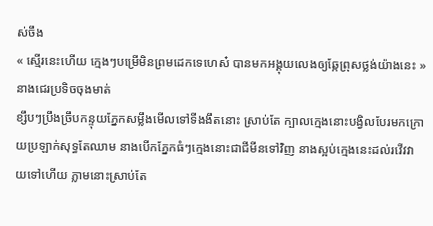ស់ចឹង
« ស្មើរនេះហើយ ក្មេងៗបម្រើមិនព្រមដេកទេហេស៎ បានមកអង្គុយលេងឲ្យឆ្កែព្រុសថ្លង់យ៉ាងនេះ » នាងជេរប្រទិចចុងមាត់
ខ្សឹបៗប្រឹងច្រឹបកន្ទុយភ្នែកសម្លឹងមើលទៅទីងងឹតនោះ ស្រាប់តែ ក្បាលក្មេងនោះបង្វិលបែរមកក្រោយប្រឡាក់សុទ្ធតែឈាម នាងបើកភ្នែកធំៗក្មេងនោះជាជីមីនទៅវិញ នាងស្អប់ក្មេងនេះដល់រវើវវាយទៅហើយ ភ្លាមនោះស្រាប់តែ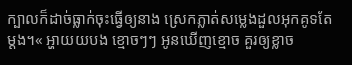ក្បាលក៏ដាច់ធ្លាក់ចុះធ្វើឲ្យនាង ស្រេកភ្លាត់សម្លេងដួលអុកគូទតែម្ដង។« អ្ហាយយបង ខ្មោចៗៗ អូនឃើញខ្មោច គួរឲ្យខ្លាច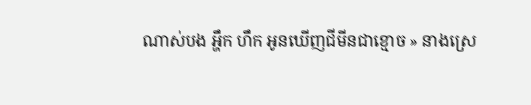ណាស់បង អ្ហឹក ហឹក អូនឃើញជីមីនជាខ្មោច » នាងស្រេ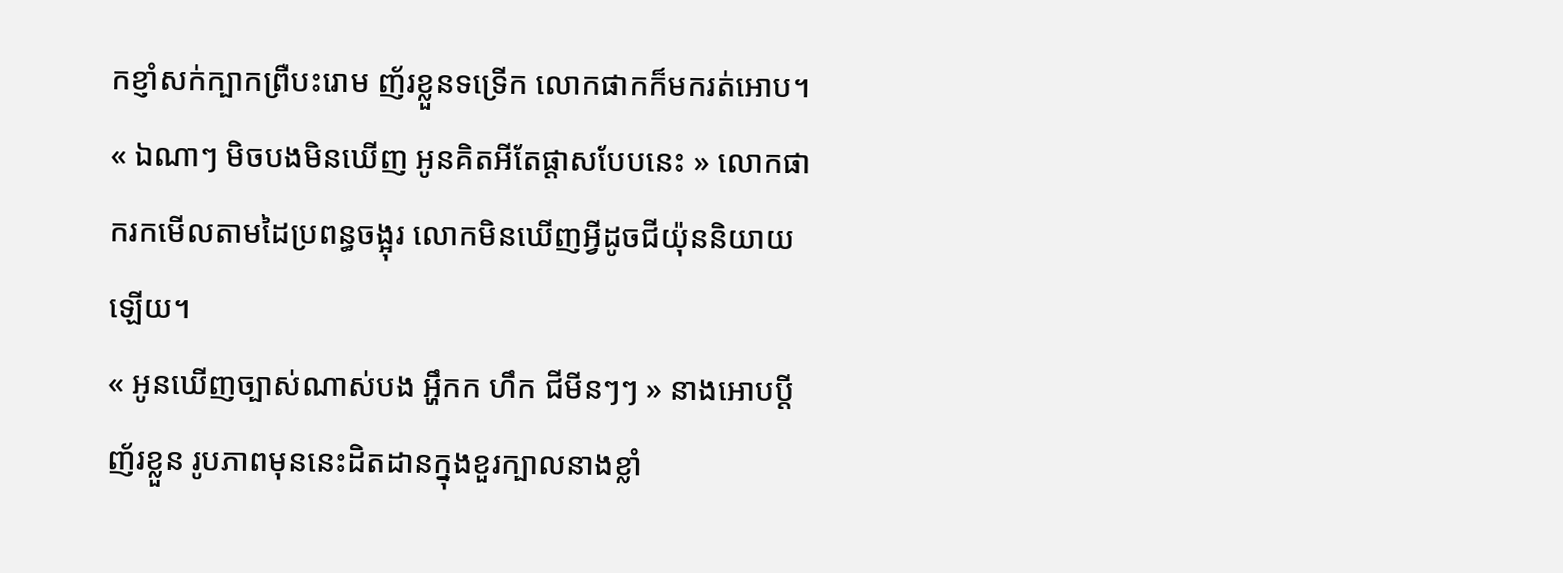កខ្ញាំសក់ក្បាកព្រឺបះរោម ញ័រខ្លួនទទ្រើក លោកផាកក៏មករត់អោប។
« ឯណាៗ មិចបងមិនឃើញ អូនគិតអីតែផ្ដាសបែបនេះ » លោកផាករកមើលតាមដៃប្រពន្ធចង្អុរ លោកមិនឃើញអ្វីដូចជីយ៉ុននិយាយឡើយ។
« អូនឃើញច្បាស់ណាស់បង អ្ហឹកក ហឹក ជីមីនៗៗ » នាងអោបប្ដី ញ័រខ្លួន រូបភាពមុននេះដិតដានក្នុងខួរក្បាលនាងខ្លាំ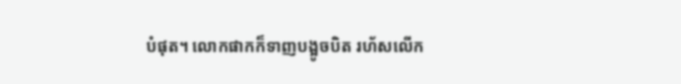បំផុត។ លោកផាកក៏ទាញបង្អូចបិត រហ័សលើក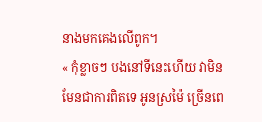នាងមកគេងលើពូក។
« កុំខ្លាចៗ បងនៅទីនេះហើយ វាមិនមែនជាការពិតទេ អូនស្រម៉ៃ ច្រើនពេ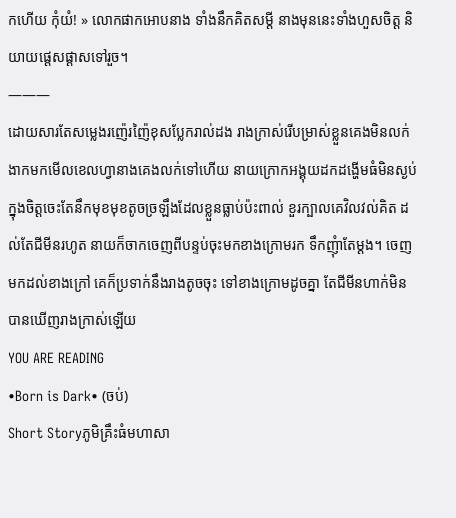កហើយ កុំយំ! » លោកផាកអោបនាង ទាំងនឹកគិតសម្ដី នាងមុននេះទាំងហួសចិត្ត និយាយផ្ដេសផ្ដាសទៅរួច។
———
ដោយសារតែសម្លេងរញ៉េរញ៉ៃខុសប្លែករាល់ដង រាងក្រាស់រើបម្រាស់ខ្លួនគេងមិនលក់ ងាកមកមើលខេលហ្វានាងគេងលក់ទៅហើយ នាយក្រោកអង្គុយដកដង្ហើមធំមិនស្ងប់ក្នុងចិត្តចេះតែនឹកមុខមុខតូចច្រឡឹងដែលខ្លួនធ្លាប់ប៉ះពាល់ ខួរក្បាលគេវិលវល់គិត ដល់តែជីមីនរហូត នាយក៏ចាកចេញពីបន្ទប់ចុះមកខាងក្រោមរក ទឹកញុំាតែម្ដង។ ចេញមកដល់ខាងក្រៅ គេក៏ប្រទាក់នឹងរាងតូចចុះ ទៅខាងក្រោមដូចគ្នា តែជីមីនហាក់មិនបានឃើញរាងក្រាស់ឡើយ
YOU ARE READING
•Born is Dark• (ចប់)
Short Storyភូមិគ្រឹះធំមហាសា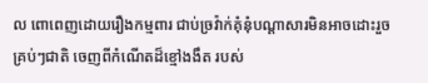ល ពោពេញដោយរឿងកម្មពារ ជាប់ច្រវ៉ាក់គុំនុំបណ្ដាសារមិនអាចដោះរួចគ្រប់ៗជាតិ ចេញពីកំណើតដ៏ខ្មៅងងឹត របស់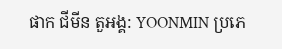ផាក ជីមីន តួអង្គ: YOONMIN ប្រភេ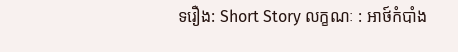ទរឿង: Short Story លក្ខណៈ : អាថ៍កំបាំង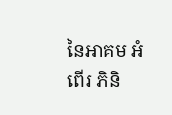នៃអាគម អំពើរ ភិនិ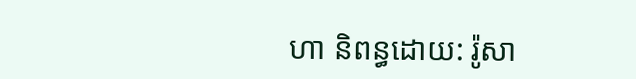ហា និពន្ធដោយ: រ៉ូសា